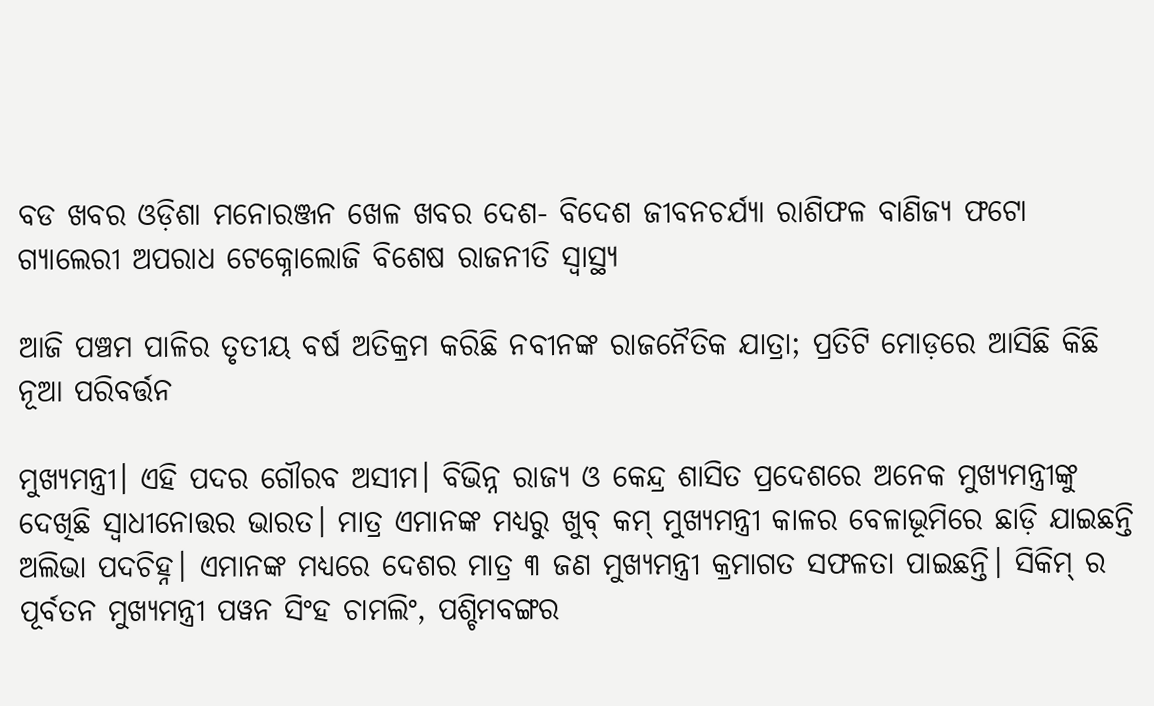ବଡ ଖବର ଓଡ଼ିଶା ମନୋରଞ୍ଜନ ଖେଳ ଖବର ଦେଶ- ବିଦେଶ ଜୀବନଚର୍ଯ୍ୟା ରାଶିଫଳ ବାଣିଜ୍ୟ ଫଟୋ ଗ୍ୟାଲେରୀ ଅପରାଧ ଟେକ୍ନୋଲୋଜି ବିଶେଷ ରାଜନୀତି ସ୍ଵାସ୍ଥ୍ୟ

ଆଜି ପଞ୍ଚମ ପାଳିର ତୃତୀୟ ବର୍ଷ ଅତିକ୍ରମ କରିଛି ନବୀନଙ୍କ ରାଜନୈତିକ ଯାତ୍ରା; ପ୍ରତିଟି ମୋଡ଼ରେ ଆସିଛି କିଛି ନୂଆ ପରିବର୍ତ୍ତନ

ମୁଖ୍ୟମନ୍ତ୍ରୀ। ଏହି ପଦର ଗୌରବ ଅସୀମ। ବିଭିନ୍ନ ରାଜ୍ୟ ଓ କେନ୍ଦ୍ର ଶାସିତ ପ୍ରଦେଶରେ ଅନେକ ମୁଖ୍ୟମନ୍ତ୍ରୀଙ୍କୁ ଦେଖିଛି ସ୍ୱାଧୀନୋତ୍ତର ଭାରତ। ମାତ୍ର ଏମାନଙ୍କ ମଧ୍ୟରୁ ଖୁବ୍ କମ୍ ମୁଖ୍ୟମନ୍ତ୍ରୀ କାଳର ବେଳାଭୂମିରେ ଛାଡ଼ି ଯାଇଛନ୍ତି ଅଲିଭା ପଦଚିହ୍ନ। ଏମାନଙ୍କ ମଧ୍ୟରେ ଦେଶର ମାତ୍ର ୩ ଜଣ ମୁଖ୍ୟମନ୍ତ୍ରୀ କ୍ରମାଗତ ସଫଳତା ପାଇଛନ୍ତି। ସିକିମ୍ ର ପୂର୍ବତନ ମୁଖ୍ୟମନ୍ତ୍ରୀ ପୱନ ସିଂହ ଚାମଲିଂ, ପଶ୍ଚିମବଙ୍ଗର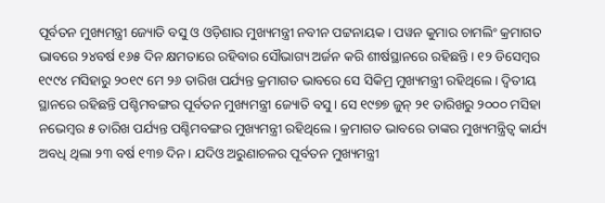ପୂର୍ବତନ ମୁଖ୍ୟମନ୍ତ୍ରୀ ଜ୍ୟୋତି ବସୁ ଓ ଓଡ଼ିଶାର ମୁଖ୍ୟମନ୍ତ୍ରୀ ନବୀନ ପଟ୍ଟନାୟକ। ପୱନ କୁମାର ଚାମଲିଂ କ୍ରମାଗତ ଭାବରେ ୨୪ବର୍ଷ ୧୬୫ ଦିନ କ୍ଷମତାରେ ରହିବାର ସୌଭାଗ୍ୟ ଅର୍ଜନ କରି ଶୀର୍ଷସ୍ଥାନରେ ରହିଛନ୍ତି। ୧୨ ଡିସେମ୍ବର ୧୯୯୪ ମସିହାରୁ ୨୦୧୯ ମେ ୨୬ ତାରିଖ ପର୍ଯ୍ୟନ୍ତ କ୍ରମାଗତ ଭାବରେ ସେ ସିକିମ୍ର ମୁଖ୍ୟମନ୍ତ୍ରୀ ରହିଥିଲେ। ଦ୍ୱିତୀୟ ସ୍ଥାନରେ ରହିଛନ୍ତି ପଶ୍ଚିମବଙ୍ଗର ପୂର୍ବତନ ମୁଖ୍ୟମନ୍ତ୍ରୀ ଜ୍ୟୋତି ବସୁ। ସେ ୧୯୭୭ ଜୁନ୍ ୨୧ ତାରିଖରୁ ୨୦୦୦ ମସିହା ନଭେମ୍ବର ୫ ତାରିଖ ପର୍ଯ୍ୟନ୍ତ ପଶ୍ଚିମବଙ୍ଗର ମୁଖ୍ୟମନ୍ତ୍ରୀ ରହିଥିଲେ। କ୍ରମାଗତ ଭାବରେ ତାଙ୍କର ମୁଖ୍ୟମନ୍ତ୍ରିତ୍ୱ କାର୍ଯ୍ୟ ଅବଧି ଥିଲା ୨୩ ବର୍ଷ ୧୩୭ ଦିନ। ଯଦିଓ ଅରୁଣାଚଳର ପୂର୍ବତନ ମୁଖ୍ୟମନ୍ତ୍ରୀ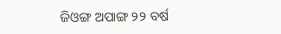ଜିଓଙ୍ଗ ଅପାଙ୍ଗ ୨୨ ବର୍ଷ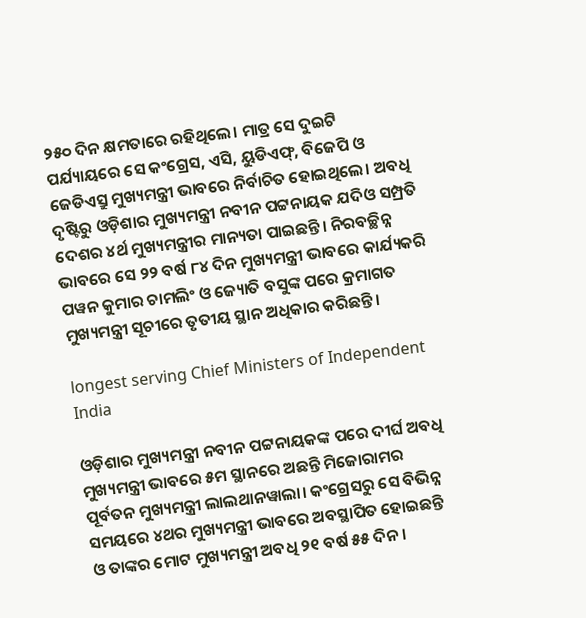୨୫୦ ଦିନ କ୍ଷମତାରେ ରହିଥିଲେ। ମାତ୍ର ସେ ଦୁଇଟି ପର୍ଯ୍ୟାୟରେ ସେ କଂଗ୍ରେସ, ଏସି, ୟୁଡିଏଫ୍, ବିଜେପି ଓ ଜେଡିଏସ୍ରୁ ମୁଖ୍ୟମନ୍ତ୍ରୀ ଭାବରେ ନିର୍ବାଚିତ ହୋଇଥିଲେ। ଅବଧି ଦୃଷ୍ଟିରୁ ଓଡ଼ିଶାର ମୁଖ୍ୟମନ୍ତ୍ରୀ ନବୀନ ପଟ୍ଟନାୟକ ଯଦିଓ ସମ୍ପ୍ରତି ଦେଶର ୪ର୍ଥ ମୁଖ୍ୟମନ୍ତ୍ରୀର ମାନ୍ୟତା ପାଇଛନ୍ତି। ନିରବଚ୍ଛିନ୍ନ ଭାବରେ ସେ ୨୨ ବର୍ଷ ୮୪ ଦିନ ମୁଖ୍ୟମନ୍ତ୍ରୀ ଭାବରେ କାର୍ଯ୍ୟକରି ପୱନ କୁମାର ଚାମଲିଂ ଓ ଜ୍ୟୋତି ବସୁଙ୍କ ପରେ କ୍ରମାଗତ ମୁଖ୍ୟମନ୍ତ୍ରୀ ସୂଚୀରେ ତୃତୀୟ ସ୍ଥାନ ଅଧିକାର କରିଛନ୍ତି।

longest serving Chief Ministers of Independent India

ଓଡ଼ିଶାର ମୁଖ୍ୟମନ୍ତ୍ରୀ ନବୀନ ପଟ୍ଟନାୟକଙ୍କ ପରେ ଦୀର୍ଘ ଅବଧି ମୁଖ୍ୟମନ୍ତ୍ରୀ ଭାବରେ ୫ମ ସ୍ଥାନରେ ଅଛନ୍ତି ମିଜୋରାମର ପୂର୍ବତନ ମୁଖ୍ୟମନ୍ତ୍ରୀ ଲାଲଥାନୱାଲା। କଂଗ୍ରେସରୁ ସେ ବିଭିନ୍ନ ସମୟରେ ୪ଥର ମୁଖ୍ୟମନ୍ତ୍ରୀ ଭାବରେ ଅବସ୍ଥାପିତ ହୋଇଛନ୍ତି ଓ ତାଙ୍କର ମୋଟ ମୁଖ୍ୟମନ୍ତ୍ରୀ ଅବଧି ୨୧ ବର୍ଷ ୫୫ ଦିନ।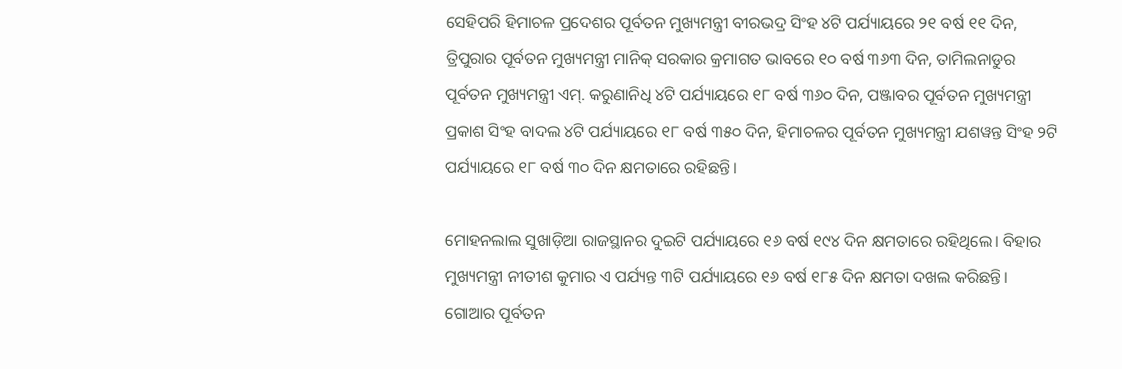ସେହିପରି ହିମାଚଳ ପ୍ରଦେଶର ପୂର୍ବତନ ମୁଖ୍ୟମନ୍ତ୍ରୀ ବୀରଭଦ୍ର ସିଂହ ୪ଟି ପର୍ଯ୍ୟାୟରେ ୨୧ ବର୍ଷ ୧୧ ଦିନ, ତ୍ରିପୁରାର ପୂର୍ବତନ ମୁଖ୍ୟମନ୍ତ୍ରୀ ମାନିକ୍ ସରକାର କ୍ରମାଗତ ଭାବରେ ୧୦ ବର୍ଷ ୩୬୩ ଦିନ, ତାମିଲନାଡୁର ପୂର୍ବତନ ମୁଖ୍ୟମନ୍ତ୍ରୀ ଏମ୍. କରୁଣାନିଧି ୪ଟି ପର୍ଯ୍ୟାୟରେ ୧୮ ବର୍ଷ ୩୬୦ ଦିନ, ପଞ୍ଜାବର ପୂର୍ବତନ ମୁଖ୍ୟମନ୍ତ୍ରୀ ପ୍ରକାଶ ସିଂହ ବାଦଲ ୪ଟି ପର୍ଯ୍ୟାୟରେ ୧୮ ବର୍ଷ ୩୫୦ ଦିନ, ହିମାଚଳର ପୂର୍ବତନ ମୁଖ୍ୟମନ୍ତ୍ରୀ ଯଶୱନ୍ତ ସିଂହ ୨ଟି ପର୍ଯ୍ୟାୟରେ ୧୮ ବର୍ଷ ୩୦ ଦିନ କ୍ଷମତାରେ ରହିଛନ୍ତି।

ମୋହନଲାଲ ସୁଖାଡ଼ିଆ ରାଜସ୍ଥାନର ଦୁଇଟି ପର୍ଯ୍ୟାୟରେ ୧୬ ବର୍ଷ ୧୯୪ ଦିନ କ୍ଷମତାରେ ରହିଥିଲେ। ବିହାର ମୁଖ୍ୟମନ୍ତ୍ରୀ ନୀତୀଶ କୁମାର ଏ ପର୍ଯ୍ୟନ୍ତ ୩ଟି ପର୍ଯ୍ୟାୟରେ ୧୬ ବର୍ଷ ୧୮୫ ଦିନ କ୍ଷମତା ଦଖଲ କରିଛନ୍ତି। ଗୋଆର ପୂର୍ବତନ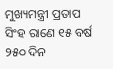ମୁଖ୍ୟମନ୍ତ୍ରୀ ପ୍ରତାପ ସିଂହ ରାଣେ ୧୫ ବର୍ଷ ୨୫୦ ଦିନ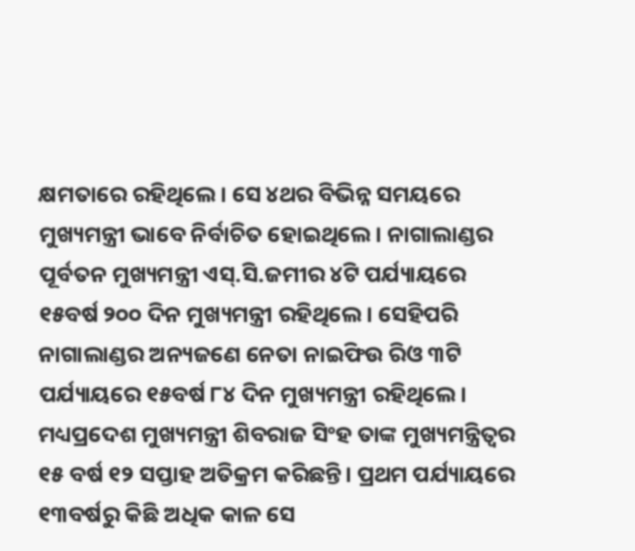କ୍ଷମତାରେ ରହିଥିଲେ। ସେ ୪ଥର ବିଭିନ୍ନ ସମୟରେ ମୁଖ୍ୟମନ୍ତ୍ରୀ ଭାବେ ନିର୍ବାଚିତ ହୋଇଥିଲେ। ନାଗାଲାଣ୍ଡର ପୂର୍ବତନ ମୁଖ୍ୟମନ୍ତ୍ରୀ ଏସ୍.ସି.ଜମୀର ୪ଟି ପର୍ଯ୍ୟାୟରେ ୧୫ବର୍ଷ ୨୦୦ ଦିନ ମୁଖ୍ୟମନ୍ତ୍ରୀ ରହିଥିଲେ। ସେହିପରି ନାଗାଲାଣ୍ଡର ଅନ୍ୟଜଣେ ନେତା ନାଇଫିଉ ରିଓ ୩ଟି ପର୍ଯ୍ୟାୟରେ ୧୫ବର୍ଷ ୮୪ ଦିନ ମୁଖ୍ୟମନ୍ତ୍ରୀ ରହିଥିଲେ। ମଧ୍ୟପ୍ରଦେଶ ମୁଖ୍ୟମନ୍ତ୍ରୀ ଶିବରାଜ ସିଂହ ତାଙ୍କ ମୁଖ୍ୟମନ୍ତ୍ରିତ୍ୱର ୧୫ ବର୍ଷ ୧୨ ସପ୍ତାହ ଅତିକ୍ରମ କରିଛନ୍ତି। ପ୍ରଥମ ପର୍ଯ୍ୟାୟରେ ୧୩ବର୍ଷରୁ କିଛି ଅଧିକ କାଳ ସେ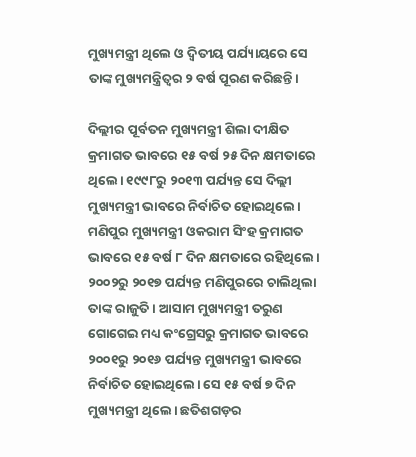ମୁଖ୍ୟମନ୍ତ୍ରୀ ଥିଲେ ଓ ଦ୍ୱିତୀୟ ପର୍ଯ୍ୟାୟରେ ସେ ତାଙ୍କ ମୁଖ୍ୟମନ୍ତ୍ରିତ୍ୱର ୨ ବର୍ଷ ପୂରଣ କରିଛନ୍ତି।

ଦିଲ୍ଲୀର ପୂର୍ବତନ ମୁଖ୍ୟମନ୍ତ୍ରୀ ଶିଲା ଦୀକ୍ଷିତ କ୍ରମାଗତ ଭାବରେ ୧୫ ବର୍ଷ ୨୫ ଦିନ କ୍ଷମତାରେ ଥିଲେ। ୧୯୯୮ରୁ ୨୦୧୩ ପର୍ଯ୍ୟନ୍ତ ସେ ଦିଲ୍ଲୀ ମୁଖ୍ୟମନ୍ତ୍ରୀ ଭାବରେ ନିର୍ବାଚିତ ହୋଇଥିଲେ। ମଣିପୁର ମୁଖ୍ୟମନ୍ତ୍ରୀ ଓକରାମ ସିଂହ କ୍ରମାଗତ ଭାବରେ ୧୫ ବର୍ଷ ୮ ଦିନ କ୍ଷମତାରେ ରହିଥିଲେ। ୨୦୦୨ରୁ ୨୦୧୭ ପର୍ଯ୍ୟନ୍ତ ମଣିପୁରରେ ଚାଲିଥିଲା ତାଙ୍କ ରାଜୁତି। ଆସାମ ମୁଖ୍ୟମନ୍ତ୍ରୀ ତରୁଣ ଗୋଗେଇ ମଧ୍ୟ କଂଗ୍ରେସରୁ କ୍ରମାଗତ ଭାବରେ ୨୦୦୧ରୁ ୨୦୧୬ ପର୍ଯ୍ୟନ୍ତ ମୁଖ୍ୟମନ୍ତ୍ରୀ ଭାବରେ ନିର୍ବାଚିତ ହୋଇଥିଲେ। ସେ ୧୫ ବର୍ଷ ୭ ଦିନ ମୁଖ୍ୟମନ୍ତ୍ରୀ ଥିଲେ। ଛତିଶଗଡ଼ର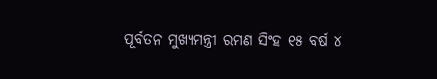ପୂର୍ବତନ ମୁଖ୍ୟମନ୍ତ୍ରୀ ରମଣ ସିଂହ ୧୫ ବର୍ଷ ୪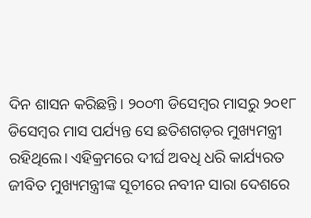ଦିନ ଶାସନ କରିଛନ୍ତି। ୨୦୦୩ ଡିସେମ୍ବର ମାସରୁ ୨୦୧୮ ଡିସେମ୍ବର ମାସ ପର୍ଯ୍ୟନ୍ତ ସେ ଛତିଶଗଡ଼ର ମୁଖ୍ୟମନ୍ତ୍ରୀ ରହିଥିଲେ। ଏହିକ୍ରମରେ ଦୀର୍ଘ ଅବଧି ଧରି କାର୍ଯ୍ୟରତ ଜୀବିତ ମୁଖ୍ୟମନ୍ତ୍ରୀଙ୍କ ସୂଚୀରେ ନବୀନ ସାରା ଦେଶରେ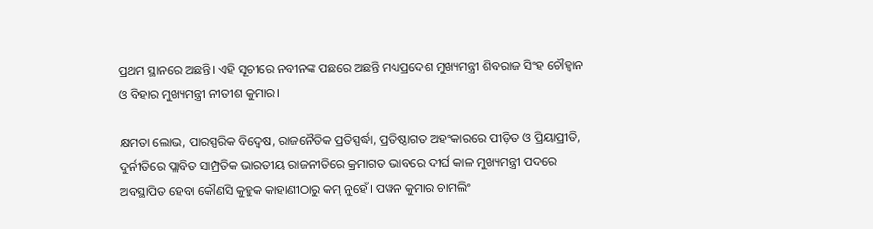ପ୍ରଥମ ସ୍ଥାନରେ ଅଛନ୍ତି। ଏହି ସୂଚୀରେ ନବୀନଙ୍କ ପଛରେ ଅଛନ୍ତି ମଧ୍ୟପ୍ରଦେଶ ମୁଖ୍ୟମନ୍ତ୍ରୀ ଶିବରାଜ ସିଂହ ଚୌହ୍ୱାନ ଓ ବିହାର ମୁଖ୍ୟମନ୍ତ୍ରୀ ନୀତୀଶ କୁମାର।

କ୍ଷମତା ଲୋଭ, ପାରସ୍ପରିକ ବିଦ୍ୱେଷ, ରାଜନୈତିକ ପ୍ରତିସ୍ପର୍ଦ୍ଧା, ପ୍ରତିଷ୍ଠାଗତ ଅହଂକାରରେ ପୀଡ଼ିତ ଓ ପ୍ରିୟାପ୍ରୀତି, ଦୁର୍ନୀତିରେ ପ୍ଲାବିତ ସାମ୍ପ୍ରତିକ ଭାରତୀୟ ରାଜନୀତିରେ କ୍ରମାଗତ ଭାବରେ ଦୀର୍ଘ କାଳ ମୁଖ୍ୟମନ୍ତ୍ରୀ ପଦରେ ଅବସ୍ଥାପିତ ହେବା କୌଣସି କୁହୁକ କାହାଣୀଠାରୁ କମ୍ ନୁହେଁ। ପୱନ କୁମାର ଚାମଲିଂ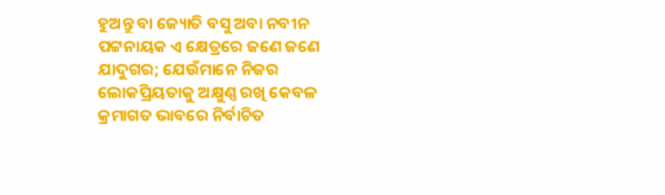ହୁଅନ୍ତୁ ବା ଜ୍ୟୋତି ବସୁ ଅବା ନବୀନ ପଟ୍ଟନାୟକ ଏ କ୍ଷେତ୍ରରେ ଜଣେ ଜଣେ ଯାଦୁଗର; ଯେଉଁମାନେ ନିଜର ଲୋକପ୍ରିୟତାକୁ ଅକ୍ଷୁଣ୍ଣ ରଖି କେବଳ କ୍ରମାଗତ ଭାବରେ ନିର୍ବାଚିତ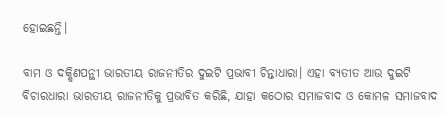ହୋଇଛନ୍ତି।

ବାମ ଓ ଦକ୍ଷିଣପନ୍ଥୀ ଭାରତୀୟ ରାଜନୀତିର ଦୁଇଟି ପ୍ରଭାବୀ ଚିନ୍ତାଧାରା। ଏହା ବ୍ୟତୀତ ଆଉ ଦୁଇଟି ବିଚାରଧାରା ଭାରତୀୟ ରାଜନୀତିକୁ ପ୍ରଭାବିତ କରିଛି, ଯାହା କଠୋର ସମାଜବାଦ ଓ କୋମଳ ସମାଜବାଦ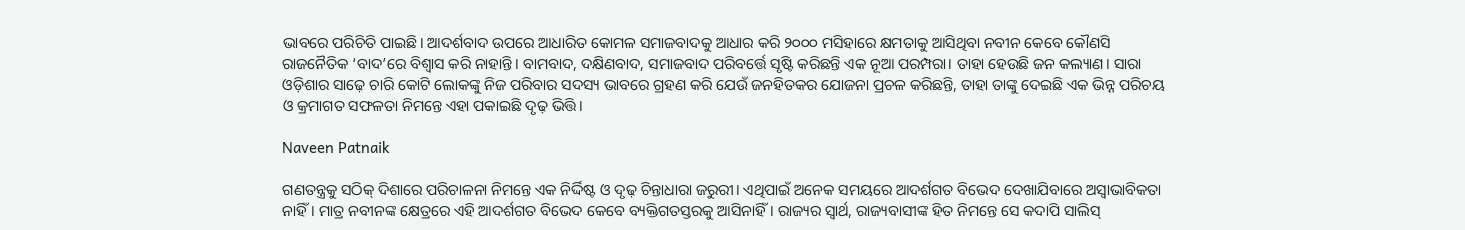ଭାବରେ ପରିଚିତି ପାଇଛି। ଆଦର୍ଶବାଦ ଉପରେ ଆଧାରିତ କୋମଳ ସମାଜବାଦକୁ ଆଧାର କରି ୨୦୦୦ ମସିହାରେ କ୍ଷମତାକୁ ଆସିଥିବା ନବୀନ କେବେ କୌଣସି ରାଜନୈତିକ ‘ବାଦ’ରେ ବିଶ୍ୱାସ କରି ନାହାନ୍ତି। ବାମବାଦ, ଦକ୍ଷିଣବାଦ, ସମାଜବାଦ ପରିବର୍ତ୍ତେ ସୃଷ୍ଟି କରିଛନ୍ତି ଏକ ନୂଆ ପରମ୍ପରା। ତାହା ହେଉଛି ଜନ କଲ୍ୟାଣ। ସାରା ଓଡ଼ିଶାର ସାଢ଼େ ଚାରି କୋଟି ଲୋକଙ୍କୁ ନିଜ ପରିବାର ସଦସ୍ୟ ଭାବରେ ଗ୍ରହଣ କରି ଯେଉଁ ଜନହିତକର ଯୋଜନା ପ୍ରଚଳ କରିଛନ୍ତି, ତାହା ତାଙ୍କୁ ଦେଇଛି ଏକ ଭିନ୍ନ ପରିଚୟ ଓ କ୍ରମାଗତ ସଫଳତା ନିମନ୍ତେ ଏହା ପକାଇଛି ଦୃଢ଼ ଭିତ୍ତି।

Naveen Patnaik

ଗଣତନ୍ତ୍ରକୁ ସଠିକ୍ ଦିଶାରେ ପରିଚାଳନା ନିମନ୍ତେ ଏକ ନିର୍ଦ୍ଦିଷ୍ଟ ଓ ଦୃଢ଼ ଚିନ୍ତାଧାରା ଜରୁରୀ। ଏଥିପାଇଁ ଅନେକ ସମୟରେ ଆଦର୍ଶଗତ ବିଭେଦ ଦେଖାଯିବାରେ ଅସ୍ୱାଭାବିକତା ନାହିଁ। ମାତ୍ର ନବୀନଙ୍କ କ୍ଷେତ୍ରରେ ଏହି ଆଦର୍ଶଗତ ବିଭେଦ କେବେ ବ୍ୟକ୍ତିଗତସ୍ତରକୁ ଆସିନାହିଁ। ରାଜ୍ୟର ସ୍ୱାର୍ଥ, ରାଜ୍ୟବାସୀଙ୍କ ହିତ ନିମନ୍ତେ ସେ କଦାପି ସାଲିସ୍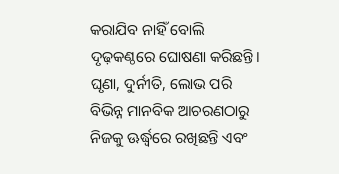କରାଯିବ ନାହିଁ ବୋଲି ଦୃଢ଼କଣ୍ଠରେ ଘୋଷଣା କରିଛନ୍ତି। ଘୃଣା, ଦୁର୍ନୀତି, ଲୋଭ ପରି ବିଭିନ୍ନ ମାନବିକ ଆଚରଣଠାରୁ ନିଜକୁ ଊର୍ଦ୍ଧ୍ବରେ ରଖିଛନ୍ତି ଏବଂ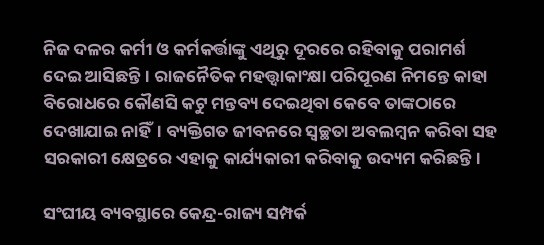ନିଜ ଦଳର କର୍ମୀ ଓ କର୍ମକର୍ତ୍ତାଙ୍କୁ ଏଥିରୁ ଦୂରରେ ରହିବାକୁ ପରାମର୍ଶ ଦେଇ ଆସିଛନ୍ତି। ରାଜନୈତିକ ମହତ୍ତ୍ୱାକାଂକ୍ଷା ପରିପୂରଣ ନିମନ୍ତେ କାହା ବିରୋଧରେ କୌଣସି କଟୁ ମନ୍ତବ୍ୟ ଦେଇଥିବା କେବେ ତାଙ୍କଠାରେ ଦେଖାଯାଇ ନାହିଁ। ବ୍ୟକ୍ତିଗତ ଜୀବନରେ ସ୍ୱଚ୍ଛତା ଅବଲମ୍ବନ କରିବା ସହ ସରକାରୀ କ୍ଷେତ୍ରରେ ଏହାକୁ କାର୍ଯ୍ୟକାରୀ କରିବାକୁ ଉଦ୍ୟମ କରିଛନ୍ତି।

ସଂଘୀୟ ବ୍ୟବସ୍ଥାରେ କେନ୍ଦ୍ର-ରାଜ୍ୟ ସମ୍ପର୍କ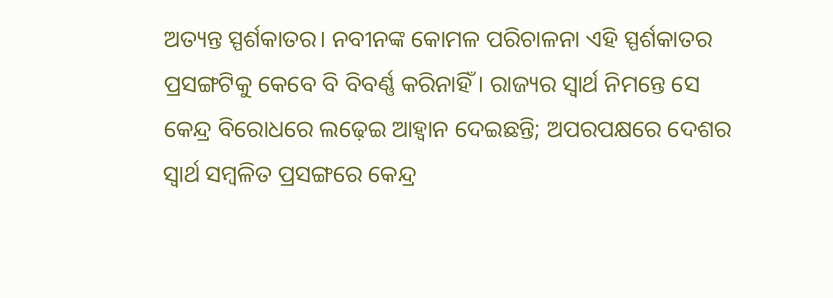ଅତ୍ୟନ୍ତ ସ୍ପର୍ଶକାତର। ନବୀନଙ୍କ କୋମଳ ପରିଚାଳନା ଏହି ସ୍ପର୍ଶକାତର ପ୍ରସଙ୍ଗଟିକୁ କେବେ ବି ବିବର୍ଣ୍ଣ କରିନାହିଁ। ରାଜ୍ୟର ସ୍ୱାର୍ଥ ନିମନ୍ତେ ସେ କେନ୍ଦ୍ର ବିରୋଧରେ ଲଢ଼େଇ ଆହ୍ୱାନ ଦେଇଛନ୍ତି; ଅପରପକ୍ଷରେ ଦେଶର ସ୍ୱାର୍ଥ ସମ୍ବଳିତ ପ୍ରସଙ୍ଗରେ କେନ୍ଦ୍ର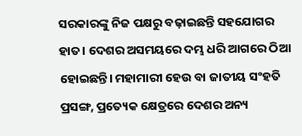ସରକାରଙ୍କୁ ନିଜ ପକ୍ଷରୁ ବଢ଼ାଇଛନ୍ତି ସହଯୋଗର ହାତ। ଦେଶର ଅସମୟରେ ଦମ୍ଭ ଧରି ଆଗରେ ଠିଆ ହୋଇଛନ୍ତି। ମହାମାରୀ ହେଉ ବା ଜାତୀୟ ସଂହତି ପ୍ରସଙ୍ଗ, ପ୍ରତ୍ୟେକ କ୍ଷେତ୍ରରେ ଦେଶର ଅନ୍ୟ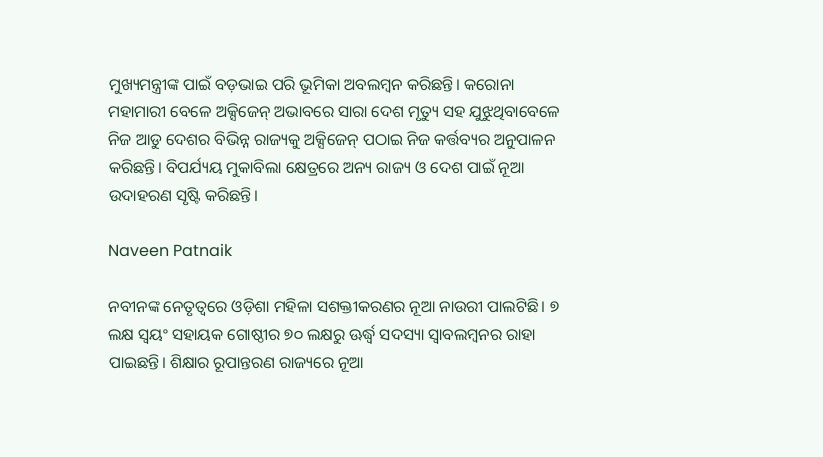ମୁଖ୍ୟମନ୍ତ୍ରୀଙ୍କ ପାଇଁ ବଡ଼ଭାଇ ପରି ଭୂମିକା ଅବଲମ୍ବନ କରିଛନ୍ତି। କରୋନା ମହାମାରୀ ବେଳେ ଅକ୍ସିଜେନ୍ ଅଭାବରେ ସାରା ଦେଶ ମୃତ୍ୟୁ ସହ ଯୁଝୁଥିବାବେଳେ ନିଜ ଆଡୁ ଦେଶର ବିଭିନ୍ନ ରାଜ୍ୟକୁ ଅକ୍ସିଜେନ୍ ପଠାଇ ନିଜ କର୍ତ୍ତବ୍ୟର ଅନୁପାଳନ କରିଛନ୍ତି। ବିପର୍ଯ୍ୟୟ ମୁକାବିଲା କ୍ଷେତ୍ରରେ ଅନ୍ୟ ରାଜ୍ୟ ଓ ଦେଶ ପାଇଁ ନୂଆ ଉଦାହରଣ ସୃଷ୍ଟି କରିଛନ୍ତି।

Naveen Patnaik

ନବୀନଙ୍କ ନେତୃତ୍ୱରେ ଓଡ଼ିଶା ମହିଳା ସଶକ୍ତୀକରଣର ନୂଆ ନାଉରୀ ପାଲଟିଛି। ୭ ଲକ୍ଷ ସ୍ୱୟଂ ସହାୟକ ଗୋଷ୍ଠୀର ୭୦ ଲକ୍ଷରୁ ଊର୍ଦ୍ଧ୍ବ ସଦସ୍ୟା ସ୍ୱାବଲମ୍ବନର ରାହା ପାଇଛନ୍ତି। ଶିକ୍ଷାର ରୂପାନ୍ତରଣ ରାଜ୍ୟରେ ନୂଆ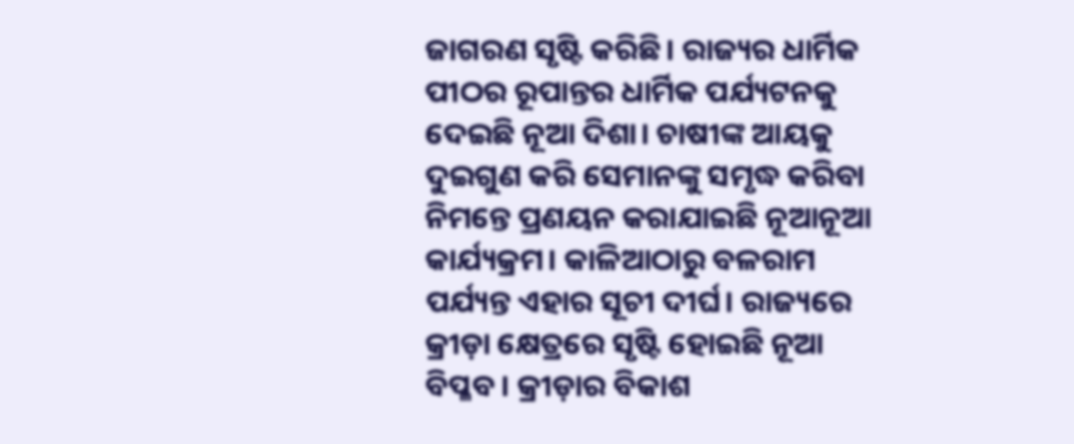ଜାଗରଣ ସୃଷ୍ଟି କରିଛି। ରାଜ୍ୟର ଧାର୍ମିକ ପୀଠର ରୂପାନ୍ତର ଧାର୍ମିକ ପର୍ଯ୍ୟଟନକୁ ଦେଇଛି ନୂଆ ଦିଶା। ଚାଷୀଙ୍କ ଆୟକୁ ଦୁଇଗୁଣ କରି ସେମାନଙ୍କୁ ସମୃଦ୍ଧ କରିବା ନିମନ୍ତେ ପ୍ରଣୟନ କରାଯାଇଛି ନୂଆନୂଆ କାର୍ଯ୍ୟକ୍ରମ। କାଳିଆଠାରୁ ବଳରାମ ପର୍ଯ୍ୟନ୍ତ ଏହାର ସୂଚୀ ଦୀର୍ଘ। ରାଜ୍ୟରେ କ୍ରୀଡ଼ା କ୍ଷେତ୍ରରେ ସୃଷ୍ଟି ହୋଇଛି ନୂଆ ବିପ୍ଳବ। କ୍ରୀଡ଼ାର ବିକାଶ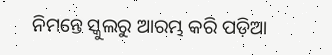ନିମନ୍ତେ ସ୍କୁଲରୁ ଆରମ୍ଭ କରି ପଡ଼ିଆ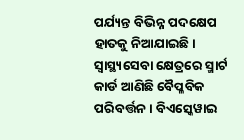ପର୍ଯ୍ୟନ୍ତ ବିଭିନ୍ନ ପଦକ୍ଷେପ ହାତକୁ ନିଆଯାଇଛି। ସ୍ୱାସ୍ଥ୍ୟସେବା କ୍ଷେତ୍ରରେ ସ୍ମାର୍ଟ କାର୍ଡ ଆଣିଛି ବୈପ୍ଳବିକ ପରିବର୍ତ୍ତନ। ବିଏସ୍କେୱାଇ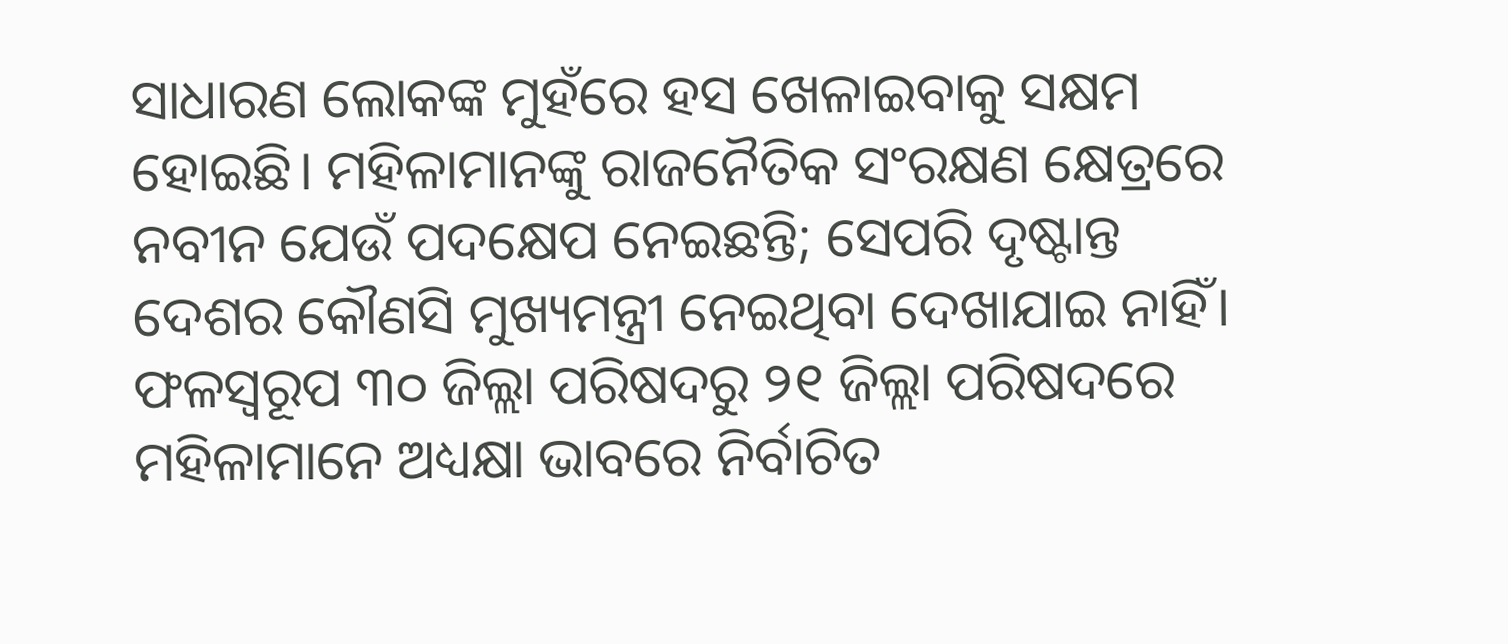ସାଧାରଣ ଲୋକଙ୍କ ମୁହଁରେ ହସ ଖେଳାଇବାକୁ ସକ୍ଷମ ହୋଇଛି। ମହିଳାମାନଙ୍କୁ ରାଜନୈତିକ ସଂରକ୍ଷଣ କ୍ଷେତ୍ରରେ ନବୀନ ଯେଉଁ ପଦକ୍ଷେପ ନେଇଛନ୍ତି; ସେପରି ଦୃଷ୍ଟାନ୍ତ ଦେଶର କୌଣସି ମୁଖ୍ୟମନ୍ତ୍ରୀ ନେଇଥିବା ଦେଖାଯାଇ ନାହିଁ। ଫଳସ୍ୱରୂପ ୩୦ ଜିଲ୍ଲା ପରିଷଦରୁ ୨୧ ଜିଲ୍ଲା ପରିଷଦରେ ମହିଳାମାନେ ଅଧ୍ୟକ୍ଷା ଭାବରେ ନିର୍ବାଚିତ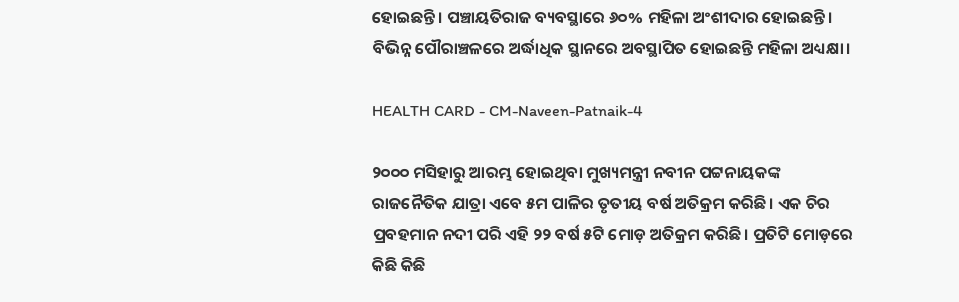ହୋଇଛନ୍ତି। ପଞ୍ଚାୟତିରାଜ ବ୍ୟବସ୍ଥାରେ ୬୦% ମହିଳା ଅଂଶୀଦାର ହୋଇଛନ୍ତି। ବିଭିନ୍ନ ପୌରାଞ୍ଚଳରେ ଅର୍ଦ୍ଧାଧିକ ସ୍ଥାନରେ ଅବସ୍ଥାପିତ ହୋଇଛନ୍ତି ମହିଳା ଅଧ୍ୟକ୍ଷା।

HEALTH CARD - CM-Naveen-Patnaik-4

୨୦୦୦ ମସିହାରୁ ଆରମ୍ଭ ହୋଇଥିବା ମୁଖ୍ୟମନ୍ତ୍ରୀ ନବୀନ ପଟ୍ଟନାୟକଙ୍କ ରାଜନୈତିକ ଯାତ୍ରା ଏବେ ୫ମ ପାଳିର ତୃତୀୟ ବର୍ଷ ଅତିକ୍ରମ କରିଛି। ଏକ ଚିର ପ୍ରବହମାନ ନଦୀ ପରି ଏହି ୨୨ ବର୍ଷ ୫ଟି ମୋଡ଼ ଅତିକ୍ରମ କରିଛି। ପ୍ରତିଟି ମୋଡ଼ରେ କିଛି କିଛି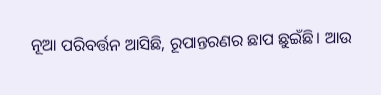ନୂଆ ପରିବର୍ତ୍ତନ ଆସିଛି, ରୂପାନ୍ତରଣର ଛାପ ଛୁଇଁଛି। ଆଉ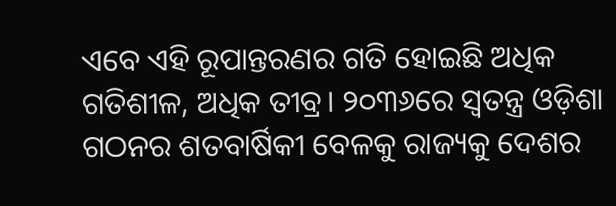ଏବେ ଏହି ରୂପାନ୍ତରଣର ଗତି ହୋଇଛି ଅଧିକ ଗତିଶୀଳ, ଅଧିକ ତୀବ୍ର। ୨୦୩୬ରେ ସ୍ୱତନ୍ତ୍ର ଓଡ଼ିଶା ଗଠନର ଶତବାର୍ଷିକୀ ବେଳକୁ ରାଜ୍ୟକୁ ଦେଶର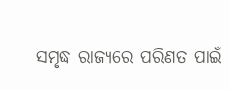ସମୃଦ୍ଧ ରାଜ୍ୟରେ ପରିଣତ ପାଇଁ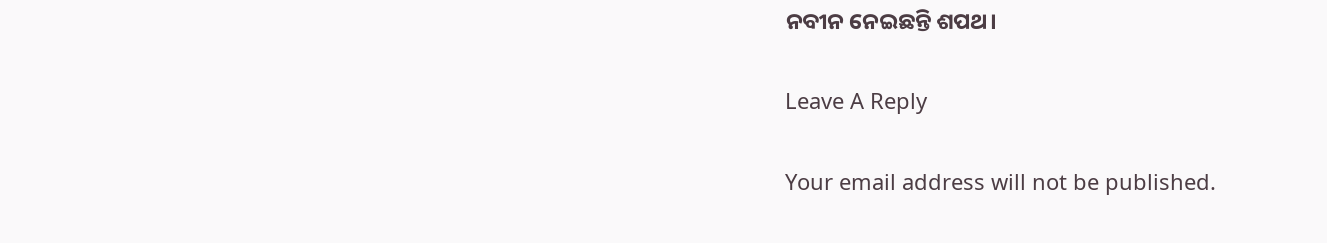ନବୀନ ନେଇଛନ୍ତି ଶପଥ।

Leave A Reply

Your email address will not be published.